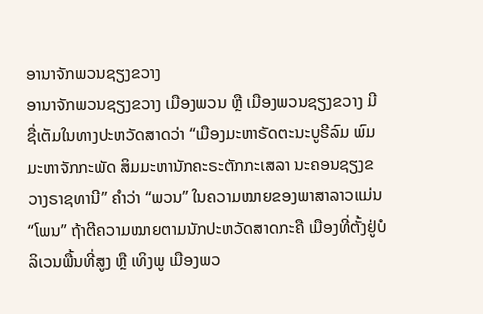ອານາຈັກພວນຊຽງຂວາງ
ອານາຈັກພວນຊຽງຂວາງ ເມືອງພວນ ຫຼື ເມືອງພວນຊຽງຂວາງ ມີຊື່ເຕັມໃນທາງປະຫວັດສາດວ່າ “ເມືອງມະຫາຣັດຕະນະບູຣີລົມ ພົມມະຫາຈັກກະພັດ ສິມມະຫານັກຄະຣະຕັກກະເສລາ ນະຄອນຊຽງຂວາງຣາຊທານີ” ຄຳວ່າ “ພວນ” ໃນຄວາມໝາຍຂອງພາສາລາວແມ່ນ “ໂພນ” ຖ້າຕີຄວາມໝາຍຕາມນັກປະຫວັດສາດກະຄື ເມືອງທີ່ຕັ້ງຢູ່ບໍລິເວນພື້ນທີ່ສູງ ຫຼື ເທິງພູ ເມືອງພວ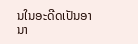ນໃນອະດີດເປັນອານາ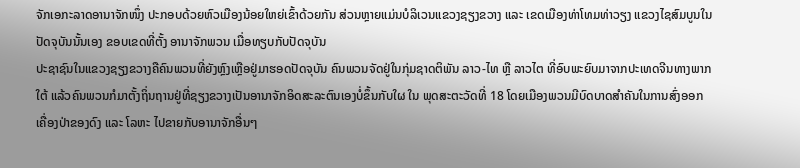ຈັກເອກະລາດອານາຈັກໜຶ່ງ ປະກອບດ້ວຍຫົວເມືອງນ້ອຍໃຫຍ່ເຂົ້າດ້ວຍກັນ ສ່ວນຫຼາຍແມ່ນບໍລິເວນແຂວງຊຽງຂວາງ ແລະ ເຂດເມືອງທ່າໂທມທ່າວຽງ ແຂວງໄຊສົມບູນໃນປັດຈຸບັນນັ້ນເອງ ຂອບເຂດທີ່ຕັ້ງ ອານາຈັກພວນ ເມື່ອທຽບກັບປັດຈຸບັນ
ປະຊາຊົນໃນແຂວງຊຽງຂວາງຄືຄົນພວນທີ່ຍັງຫຼົງເຫຼືອຢູ່ມາຮອດປັດຈຸບັນ ຄົນພວນຈັດຢູ່ໃນກຸ່ມຊາດຕິພັນ ລາວ-ໄທ ຫຼື ລາວໄຕ ທີ່ອົບພະຍົບມາຈາກປະເທດຈີນທາງພາກໃຕ້ ແລ້ວຄົນພວນກໍມາຕັ້ງຖິ່ນຖານຢູ່ທີ່ຊຽງຂວາງເປັນອານາຈັກອິດສະລະຕົນເອງບໍ່ຂຶ້ນກັບໃຜ ໃນ ພຸດສະຕະວັດທີ່ 18 ໂດຍເມືອງພວນມີບົດບາດສຳຄັນໃນການສົ່ງອອກເຄື່ອງປ່າຂອງດົງ ແລະ ໂລຫະ ໄປຂາຍກັບອານາຈັກອື່ນໆ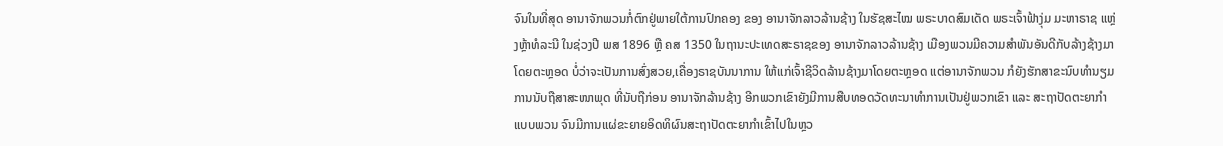ຈົນໃນທີ່ສຸດ ອານາຈັກພວນກໍ່ຕົກຢູ່ພາຍໃຕ້ການປົກຄອງ ຂອງ ອານາຈັກລາວລ້ານຊ້າງ ໃນຮັຊສະໄໝ ພຣະບາດສົມເດັດ ພຣະເຈົ້າຟ້າງຸ່ມ ມະຫາຣາຊ ແຫຼ່ງຫຼ້າທໍລະນີ ໃນຊ່ວງປີ ພສ 1896 ຫຼື ຄສ 1350 ໃນຖານະປະເທດສະຣາຊຂອງ ອານາຈັກລາວລ້ານຊ້າງ ເມືອງພວນມີຄວາມສຳພັນອັນດີກັບລ້າງຊ້າງມາໂດຍຕະຫຼອດ ບໍ່ວ່າຈະເປັນການສົ່ງສວຍ,ເຄື່ອງຣາຊບັນນາການ ໃຫ້ແກ່ເຈົ້າຊີວິດລ້ານຊ້າງມາໂດຍຕະຫຼອດ ແຕ່ອານາຈັກພວນ ກໍຍັງຮັກສາຂະນົບທຳນຽມການນັບຖືສາສະໜາພຸດ ທີ່ນັບຖືກ່ອນ ອານາຈັກລ້ານຊ້າງ ອີກພວກເຂົາຍັງມີການສືບທອດວັດທະນາທຳການເປັນຢູ່ພວກເຂົາ ແລະ ສະຖາປັດຕະຍາກຳແບບພວນ ຈົນມີການແຜ່ຂະຍາຍອິດທິຜົນສະຖາປັດຕະຍາກຳເຂົ້າໄປໃນຫຼວ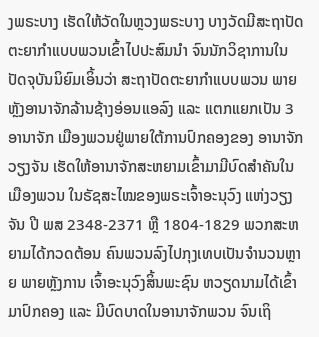ງພຣະບາງ ເຮັດໃຫ້ວັດໃນຫຼວງພຣະບາງ ບາງວັດມີສະຖາປັດຕະຍາກຳແບບພວນເຂົ້າໄປປະສົມນຳ ຈົນນັກວິຊາການໃນປັດຈຸບັນນິຍົມເອິ້ນວ່າ ສະຖາປັດຕະຍາກຳແບບພວນ ພາຍຫຼັງອານາຈັກລ້ານຊ້າງອ່ອນແອລົງ ແລະ ແຕກແຍກເປັນ 3 ອານາຈັກ ເມືອງພວນຢູ່ພາຍໃຕ້ການປົກຄອງຂອງ ອານາຈັກວຽງຈັນ ເຮັດໃຫ້ອານາຈັກສະຫຍາມເຂົ້າມາມີບົດສຳຄັນໃນ ເມືອງພວນ ໃນຣັຊສະໄໝຂອງພຣະເຈົ້າອະນຸວົງ ແຫ່ງວຽງຈັນ ປີ ພສ 2348-2371 ຫຼື 1804-1829 ພວກສະຫຍາມໄດ້ກວດຕ້ອນ ຄົນພວນລົງໄປກຸງເທບເປັນຈຳນວນຫຼາຍ ພາຍຫຼັງການ ເຈົ້າອະນຸວົງສິ້ນພະຊົນ ຫວຽດນາມໄດ້ເຂົ້າມາປົກຄອງ ແລະ ມີບົດບາດໃນອານາຈັກພວນ ຈົນເຖິ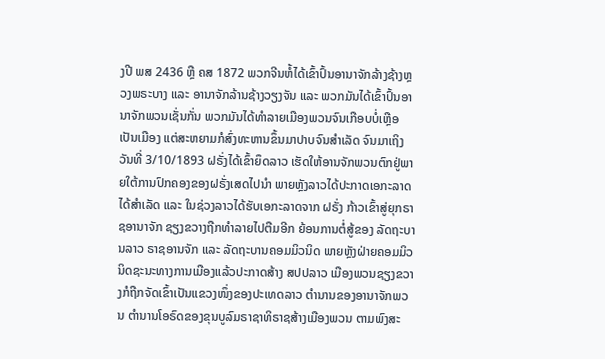ງປີ ພສ 2436 ຫຼື ຄສ 1872 ພວກຈີນຫໍ້ໄດ້ເຂົ້າປົ້ນອານາຈັກລ້າງຊ້າງຫຼວງພຣະບາງ ແລະ ອານາຈັກລ້ານຊ້າງວຽງຈັນ ແລະ ພວກມັນໄດ້ເຂົ້າປົ້ນອານາຈັກພວນເຊັ່ນກັ່ນ ພວກມັນໄດ້ທຳລາຍເມືອງພວນຈົນເກືອບບໍ່ເຫຼືອເປັນເມືອງ ແຕ່ສະຫຍາມກໍສົ່ງທະຫານຂຶ້ນມາປາບຈົນສຳເລັດ ຈົນມາເຖິງ ວັນທີ່ 3/10/1893 ຝຣັ່ງໄດ້ເຂົ້າຍຶດລາວ ເຮັດໃຫ້ອານຈັກພວນຕົກຢູ່ພາຍໃຕ້ການປົກຄອງຂອງຝຣັ່ງເສດໄປນຳ ພາຍຫຼັງລາວໄດ້ປະກາດເອກະລາດໄດ້ສຳເລັດ ແລະ ໃນຊ່ວງລາວໄດ້ຮັບເອກະລາດຈາກ ຝຣັ່ງ ກ້າວເຂົ້າສູ່ຍຸກຣາຊອານາຈັກ ຊຽງຂວາງຖືກທຳລາຍໄປຕືມອີກ ຍ້ອນການຕໍ່ສູ້ຂອງ ລັດຖະບານລາວ ຣາຊອານຈັກ ແລະ ລັດຖະບານຄອມມິວນິດ ພາຍຫຼັງຝ່າຍຄອມມິວນິດຊະນະທາງການເມືອງແລ້ວປະກາດສ້າງ ສປປລາວ ເມືອງພວນຊຽງຂວາງກໍຖືກຈັດເຂົ້າເປັນແຂວງໜຶ່ງຂອງປະເທດລາວ ຕຳນານຂອງອານາຈັກພວນ ຕຳນານໂອຣົດຂອງຂຸນບູລົມຣາຊາທິຣາຊສ້າງເມືອງພວນ ຕາມພົງສະ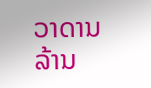ວາດານລ້ານ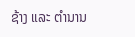ຊ້າງ ແລະ ຕຳນານ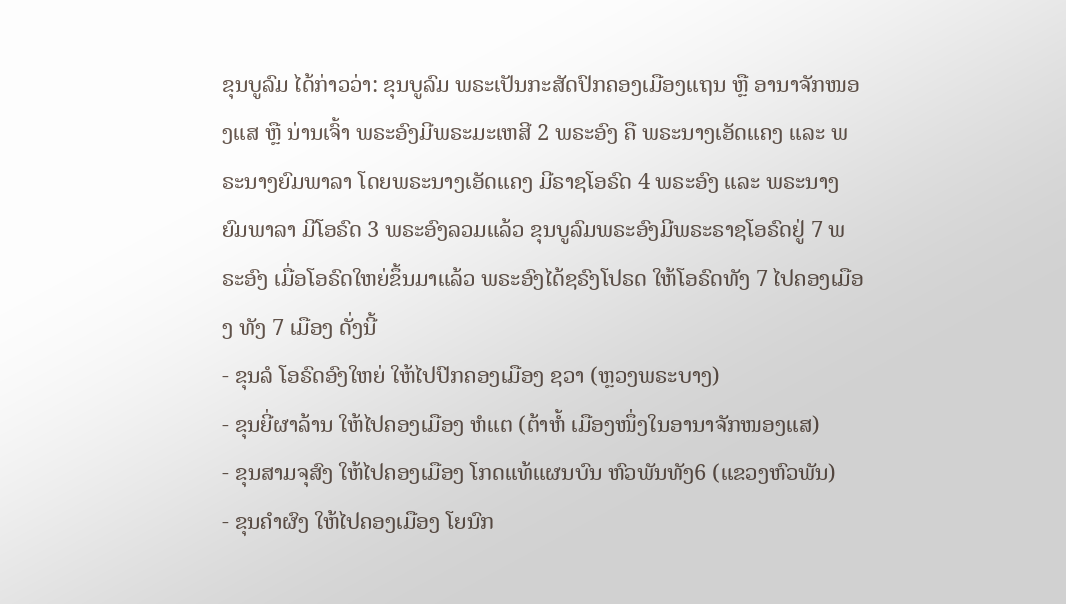ຂຸນບູລົມ ໄດ້ກ່າວວ່າ: ຂຸນບູລົມ ພຣະເປັນກະສັດປົກຄອງເມືອງແຖນ ຫຼື ອານາຈັກໜອງແສ ຫຼື ນ່ານເຈົ້າ ພຣະອົງມີພຣະມະເຫສີ 2 ພຣະອົງ ຄື ພຣະນາງເອັດແຄງ ແລະ ພຣະນາງຍົມພາລາ ໂດຍພຣະນາງເອັດແຄງ ມີຣາຊໂອຣົດ 4 ພຣະອົງ ແລະ ພຣະນາງຍົມພາລາ ມີໂອຣົດ 3 ພຣະອົງລວມແລ້ວ ຂຸນບູລົມພຣະອົງມີພຣະຣາຊໂອຣົດຢູ່ 7 ພຣະອົງ ເມື່ອໂອຣົດໃຫຍ່ຂຶ້ນມາແລ້ວ ພຣະອົງໄດ້ຊຣົງໂປຣດ ໃຫ້ໂອຣົດທັງ 7 ໄປຄອງເມືອງ ທັງ 7 ເມືອງ ດັ່ງນີ້
- ຂຸນລໍ ໂອຣົດອົງໃຫຍ່ ໃຫ້ໄປປົກຄອງເມືອງ ຊວາ (ຫຼວງພຣະບາງ)
- ຂຸນຍີ່ຜາລ້ານ ໃຫ້ໄປຄອງເມືອງ ຫໍແຕ (ຕ້າຫໍ້ ເມືອງໜຶ່ງໃນອານາຈັກໜອງແສ)
- ຂຸນສາມຈຸສົງ ໃຫ້ໄປຄອງເມືອງ ໂກດແທ້ແຜນບົນ ຫົວພັນທັງ6 (ແຂວງຫົວພັນ)
- ຂຸນຄຳຜົງ ໃຫ້ໄປຄອງເມືອງ ໂຍນົກ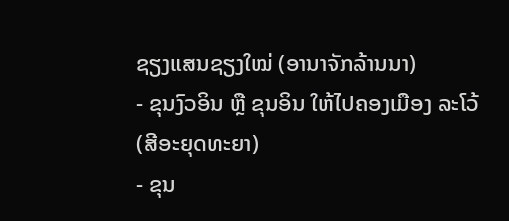ຊຽງແສນຊຽງໃໝ່ (ອານາຈັກລ້ານນາ)
- ຂຸນງົວອິນ ຫຼື ຂຸນອິນ ໃຫ້ໄປຄອງເມືອງ ລະໂວ້ (ສີອະຍຸດທະຍາ)
- ຂຸນ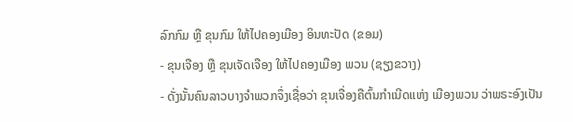ລົກກົມ ຫຼື ຂຸນກົມ ໃຫ້ໄປຄອງເມືອງ ອິນທະປັດ (ຂອມ)
- ຂຸນເຈືອງ ຫຼື ຂຸນເຈັດເຈືອງ ໃຫ້ໄປຄອງເມືອງ ພວນ (ຊຽງຂວາງ)
- ດັ່ງນັ້ນຄົນລາວບາງຈຳພວກຈຶ່ງເຊື່ອວ່າ ຂຸນເຈື່ອງຄືຕົ້ນກຳເນີດແຫ່ງ ເມືອງພວນ ວ່າພຣະອົງເປັນ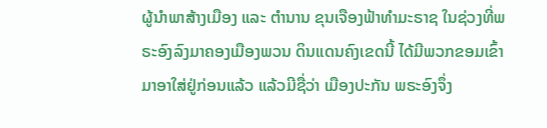ຜູ້ນຳພາສ້າງເມືອງ ແລະ ຕຳນານ ຂຸນເຈືອງຟ້າທຳມະຣາຊ ໃນຊ່ວງທີ່ພຣະອົງລົງມາຄອງເມືອງພວນ ດິນແດນຄົງເຂດນີ້ ໄດ້ມີພວກຂອມເຂົ້າມາອາໃສ່ຢູ່ກ່ອນແລ້ວ ແລ້ວມີຊື່ວ່າ ເມືອງປະກັນ ພຣະອົງຈຶ່ງ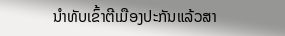ນຳທັບເຂົ້າຕີເມືອງປະກັນແລ້ວສາ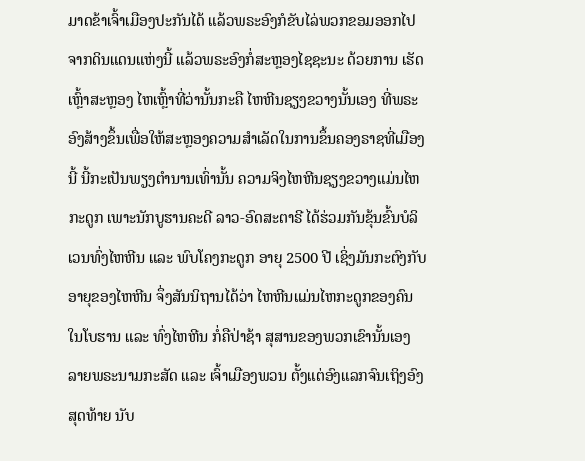ມາດຂ້າເຈົ້າເມືອງປະກັນໄດ້ ແລ້ວພຣະອົງກໍຂັບໄລ່ພວກຂອມອອກໄປຈາກດິນແດນແຫ່ງນີ້ ແລ້ວພຣະອົງກໍ່ສະຫຼອງໄຊຊະນະ ດ້ວຍການ ເຮັດເຫຼົ້າສະຫຼອງ ໄຫເຫຼົ້າທີ່ວ່ານັ້ນກະຄື ໄຫຫີນຊຽງຂວາງນັ້ນເອງ ທີ່ພຣະອົງສ້າງຂຶ້ນເພື່ອໃຫ້ສະຫຼອງຄວາມສຳເລັດໃນການຂຶ້ນຄອງຣາຊທີ່ເມືອງນີ້ ນີ້ກະເປັນພຽງຕຳນານເທົ່ານັ້ນ ຄວາມຈິງໄຫຫີນຊຽງຂວາງແມ່ນໄຫກະດູກ ເພາະນັກບູຮານຄະດີ ລາວ-ອົດສະຕາຣີ ໄດ້ຮ່ວມກັນຂຸ້ນຂົ້ນບໍລິເວນທົ່ງໄຫຫີນ ແລະ ພົບໂຄງກະດູກ ອາຍຸ 2500 ປີ ເຊິ່ງມັນກະຕົງກັບອາຍຸຂອງໄຫຫີນ ຈຶ່ງສັນນິຖານໄດ້ວ່າ ໄຫຫີນແມ່ນໄຫກະດູກຂອງຄົນໃນໂບຮານ ແລະ ທົ່ງໄຫຫີນ ກໍ່ຄືປ່າຊ້າ ສຸສານຂອງພວກເຂົານັ້ນເອງ ລາຍພຣະນາມກະສັດ ແລະ ເຈົ້າເມືອງພວນ ຕັ້ງແຕ່ອົງແລກຈົນເຖິງອົງສຸດທ້າຍ ນັບ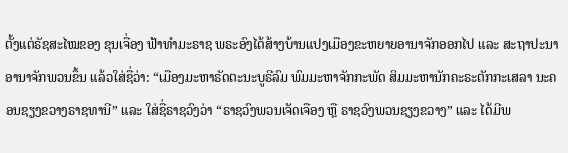ຕັ້ງແຕ່ຣັຊສະໄໝຂອງ ຂຸນເຈື່ອງ ຟ້າທຳມະຣາຊ ພຣະອົງໄດ້ສ້າງບ້ານແປງເມືອງຂະຫຍາຍອານາຈັກອອກໄປ ແລະ ສະຖາປະນາອານາຈັກພວນຂຶ້ນ ແລ້ວໃສ່ຊື່ວ່າ: “ເມືອງມະຫາຣັດຕະນະບູຣີລົມ ພົມມະຫາຈັກກະພັດ ສິມມະຫານັກຄະຣະຕັກກະເສລາ ນະຄອນຊຽງຂວາງຣາຊທານີ” ແລະ ໃສ່ຊື່ຣາຊວົງວ່າ “ຣາຊວົງພວນເຈັດເຈືອງ ຫຼື ຣາຊວົງພວນຊຽງຂວາງ” ແລະ ໄດ້ມີພ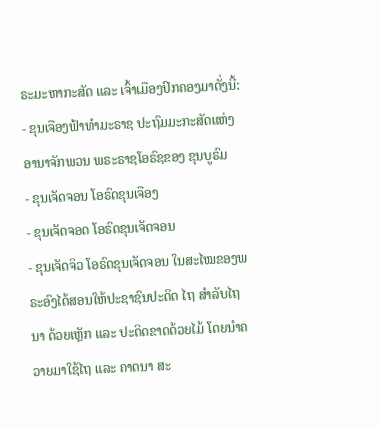ຣະມະຫາກະສັດ ແລະ ເຈົ້າເມືອງປົກຄອງມາດັ່ງນີ້:
- ຂຸນເຈືອງຟ້າທຳມະຣາຊ ປະຖົມມະກະສັດແຫ່ງ ອານາຈັກພວນ ພຣະຣາຊໂອຣົຊຂອງ ຂຸນບູຣົມ
- ຂຸນເຈັດຈອນ ໂອຣົດຂຸນເຈືອງ
- ຂຸນເຈັດຈອດ ໂອຣົດຂຸນເຈັດຈອນ
- ຂຸນເຈັດຈິວ ໂອຣົດຂຸນເຈັດຈອນ ໃນສະໄໝຂອງພຣະອົງໄດ້ສອນໃຫ້ປະຊາຊົນປະດິດ ໄຖ ສຳລັບໄຖນາ ດ້ວຍເຫຼັກ ແລະ ປະດິດຂາດດ້ວຍໄມ້ ໂດຍນຳຄວາຍມາໃຊ້ໄຖ ແລະ ຄາດນາ ສະ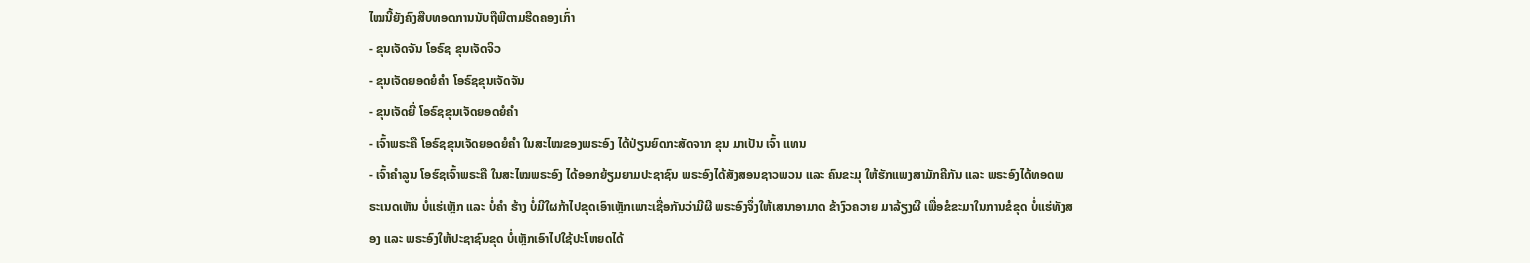ໄໝນີ້ຍັງຄົງສືບທອດການນັບຖືພີຕາມຮີດຄອງເກົ່າ
- ຂຸນເຈັດຈັນ ໂອຣົຊ ຂຸນເຈັດຈິວ
- ຂຸນເຈັດຍອດຍໍຄຳ ໂອຣົຊຂຸນເຈັດຈັນ
- ຂຸນເຈັດຍີ່ ໂອຣົຊຂຸນເຈັດຍອດຍໍຄຳ
- ເຈົ້າພຣະຄື ໂອຣົຊຂຸນເຈັດຍອດຍໍຄຳ ໃນສະໄໝຂອງພຣະອົງ ໄດ້ປ່ຽນຍົດກະສັດຈາກ ຂຸນ ມາເປັນ ເຈົ້າ ແທນ
- ເຈົ້າຄຳລູນ ໂອຮົຊເຈົ້າພຣະຄື ໃນສະໄໝພຣະອົງ ໄດ້ອອກຍ້ຽມຍາມປະຊາຊົນ ພຣະອົງໄດ້ສັງສອນຊາວພວນ ແລະ ຄົນຂະມຸ ໃຫ້ຮັກແພງສາມັກຄີກັນ ແລະ ພຣະອົງໄດ້ທອດພຣະເນດເຫັນ ບໍ່ແຮ່ເຫຼັກ ແລະ ບໍ່ຄຳ ຮ້າງ ບໍ່ມີໃຜກ້າໄປຂຸດເອົາເຫຼັກເພາະເຊື່ອກັນວ່າມີຜີ ພຣະອົງຈຶ່ງໃຫ້ເສນາອາມາດ ຂ້າງົວຄວາຍ ມາລ້ຽງຜີ ເພື່ອຂໍຂະມາໃນການຂໍຂຸດ ບໍ່ແຮ່ທັງສອງ ແລະ ພຣະອົງໃຫ້ປະຊາຊົນຂຸດ ບໍ່ເຫຼັກເອົາໄປໃຊ້ປະໂຫຍດໄດ້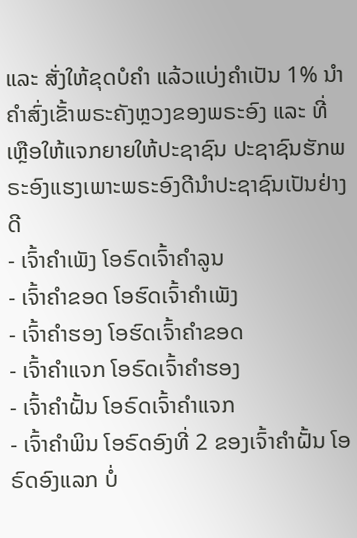ແລະ ສັ່ງໃຫ້ຂຸດບໍຄຳ ແລ້ວແບ່ງຄຳເປັນ 1% ນຳຄຳສົ່ງເຂັ້າພຣະຄັງຫຼວງຂອງພຣະອົງ ແລະ ທີ່ເຫຼືອໃຫ້ແຈກຍາຍໃຫ້ປະຊາຊົນ ປະຊາຊົນຮັກພຣະອົງແຮງເພາະພຣະອົງດີນຳປະຊາຊົນເປັນຢ່າງດີ
- ເຈົ້າຄຳເພັງ ໂອຣົດເຈົ້າຄຳລູນ
- ເຈົ້າຄຳຂອດ ໂອຮົດເຈົ້າຄຳເພັງ
- ເຈົ້າຄຳຮອງ ໂອຮົດເຈົ້າຄຳຂອດ
- ເຈົ້າຄຳແຈກ ໂອຣົດເຈົ້າຄຳຮອງ
- ເຈົ້າຄຳຝັ້ນ ໂອຣົດເຈົ້າຄຳແຈກ
- ເຈົ້າຄຳພິນ ໂອຣົດອົງທີ່ 2 ຂອງເຈົ້າຄຳຝັ້ນ ໂອຣົດອົງແລກ ບໍ່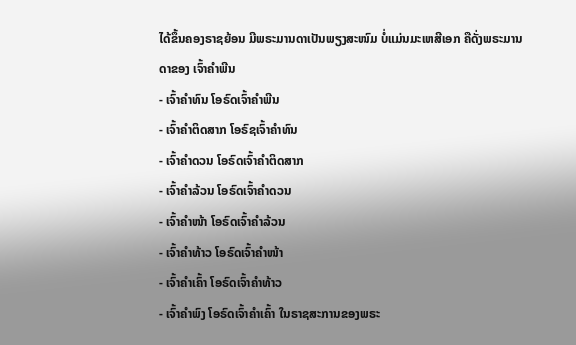ໄດ້ຂຶ້ນຄອງຣາຊຍ້ອນ ມີພຣະມານດາເປັນພຽງສະໜົມ ບໍ່ແມ່ນມະເຫສີເອກ ຄືດັ່ງພຣະມານດາຂອງ ເຈົ້າຄຳພີນ
- ເຈົ້າຄຳທົນ ໂອຣົດເຈົ້າຄຳພີນ
- ເຈົ້າຄຳຕິດສາກ ໂອຣົຊເຈົ້າຄຳທົນ
- ເຈົ້າຄຳດວນ ໂອຣົດເຈົ້າຄຳຕິດສາກ
- ເຈົ້າຄຳລ້ວນ ໂອຣົດເຈົ້າຄຳດວນ
- ເຈົ້າຄຳໜ້າ ໂອຣົດເຈົ້າຄຳລ້ວນ
- ເຈົ້າຄຳທ້າວ ໂອຣົດເຈົ້າຄຳໜ້າ
- ເຈົ້າຄຳເຄົ້າ ໂອຣົດເຈົ້າຄຳທ້າວ
- ເຈົ້າຄຳພົງ ໂອຣົດເຈົ້າຄຳເຄົ້າ ໃນຣາຊສະການຂອງພຣະ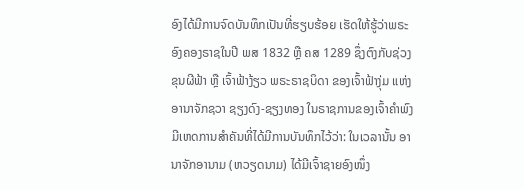ອົງໄດ້ມີການຈົດບັນທຶກເປັນທີ່ຮຽບຮ້ອຍ ເຮັດໃຫ້ຮູ້ວ່າພຣະອົງຄອງຣາຊໃນປີ ພສ 1832 ຫຼື ຄສ 1289 ຊຶ່ງຕົງກັບຊ່ວງ ຂຸນຜີຟ້າ ຫຼື ເຈົ້າຟ້າງ້ຽວ ພຣະຣາຊບິດາ ຂອງເຈົ້າຟ້າງຸ່ມ ແຫ່ງອານາຈັກຊວາ ຊຽງດົງ-ຊຽງທອງ ໃນຣາຊການຂອງເຈົ້າຄຳພົງ ມີເຫດການສຳຄັນທີ່ໄດ້ມີການບັນທຶກໄວ້ວ່າ: ໃນເວລານັ້ນ ອານາຈັກອານາມ (ຫວຽດນາມ) ໄດ້ມີເຈົ້າຊາຍອົງໜຶ່ງ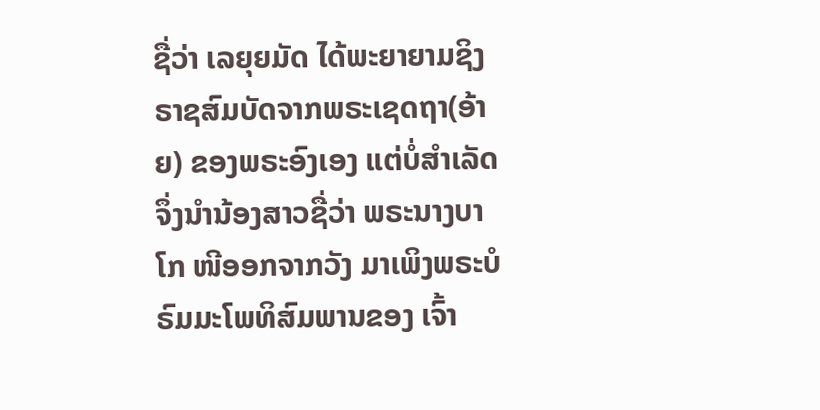ຊື່ວ່າ ເລຍຸຍມັດ ໄດ້ພະຍາຍາມຊິງຣາຊສົມບັດຈາກພຣະເຊດຖາ(ອ້າຍ) ຂອງພຣະອົງເອງ ແຕ່ບໍ່ສຳເລັດຈຶ່ງນຳນ້ອງສາວຊື່ວ່າ ພຣະນາງບາໂກ ໜີອອກຈາກວັງ ມາເພິງພຣະບໍຣົມມະໂພທິສົມພານຂອງ ເຈົ້າ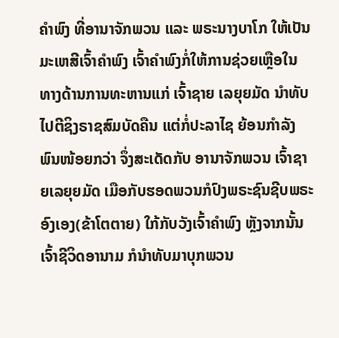ຄຳພົງ ທີ່ອານາຈັກພວນ ແລະ ພຣະນາງບາໂກ ໃຫ້ເປັນມະເຫສີເຈົ້າຄຳພົງ ເຈົ້າຄຳພົງກໍ່ໃຫ້ການຊ່ວຍເຫຼືອໃນທາງດ້ານການທະຫານແກ່ ເຈົ້າຊາຍ ເລຍຸຍມັດ ນຳທັບໄປຕີຊິງຣາຊສົມບັດຄືນ ແຕ່ກໍ່ປະລາໄຊ ຍ້ອນກຳລັງພົນໜ້ອຍກວ່າ ຈຶ່ງສະເດັດກັບ ອານາຈັກພວນ ເຈົ້າຊາຍເລຍຸຍມັດ ເມືອກັບຮອດພວນກໍປົງພຣະຊົນຊີບພຣະອົງເອງ(ຂ້າໂຕຕາຍ) ໃກ້ກັບວັງເຈົ້າຄຳພົງ ຫຼັງຈາກນັ້ນ ເຈົ້າຊີວິດອານາມ ກໍນຳທັບມາບຸກພວນ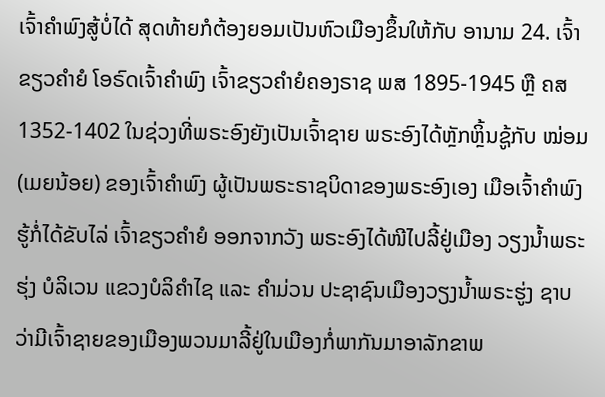ເຈົ້າຄຳພົງສູ້ບໍ່ໄດ້ ສຸດທ້າຍກໍຕ້ອງຍອມເປັນຫົວເມືອງຂຶ້ນໃຫ້ກັບ ອານາມ 24. ເຈົ້າຂຽວຄຳຍໍ ໂອຣົດເຈົ້າຄຳພົງ ເຈົ້າຂຽວຄຳຍໍຄອງຣາຊ ພສ 1895-1945 ຫຼື ຄສ 1352-1402 ໃນຊ່ວງທີ່ພຣະອົງຍັງເປັນເຈົ້າຊາຍ ພຣະອົງໄດ້ຫຼັກຫຼິ້ນຊູ້ກັບ ໝ່ອມ(ເມຍນ້ອຍ) ຂອງເຈົ້າຄຳພົງ ຜູ້ເປັນພຣະຣາຊບິດາຂອງພຣະອົງເອງ ເມືອເຈົ້າຄຳພົງຮູ້ກໍ່ໄດ້ຂັບໄລ່ ເຈົ້າຂຽວຄຳຍໍ ອອກຈາກວັງ ພຣະອົງໄດ້ໜີໄປລີ້ຢູ່ເມືອງ ວຽງນ້ຳພຣະຮຸ່ງ ບໍລິເວນ ແຂວງບໍລິຄຳໄຊ ແລະ ຄຳມ່ວນ ປະຊາຊົນເມືອງວຽງນ້ຳພຣະຮູ່ງ ຊາບວ່າມີເຈົ້າຊາຍຂອງເມືອງພວນມາລີ້ຢູ່ໃນເມືອງກໍ່ພາກັນມາອາລັກຂາພ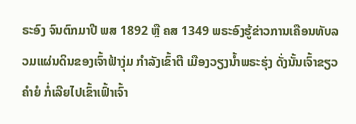ຣະອົງ ຈົນຕົກມາປີ ພສ 1892 ຫຼື ຄສ 1349 ພຣະອົງຮູ້ຂ່າວການເຄືອນທັບລວມແຜ່ນດິນຂອງເຈົ້າຟ້າງຸ່ມ ກຳລັງເຂົ້າຕີ ເມືອງວຽງນ້ຳພຣະຮຸ່ງ ດັ່ງນັ້ນເຈົ້າຂຽວຄຳຍໍ ກໍ່ເລີຍໄປເຂົ້າເຟົ້າເຈົ້າ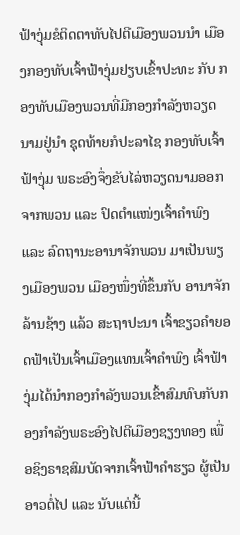ຟ້າງຸ່ມຂໍຕິດຕາທັບໄປຕີເມືອງພວນນຳ ເມືອງກອງທັບເຈົ້າຟ້າງຸ່ມຢຽບເຂົ້າປະທະ ກັບ ກອງທັບເມືອງພວນທີ່ມີກອງກຳລັງຫວຽດນາມຢູ່ນຳ ຊຸດທ້າຍກໍປະລາໄຊ ກອງທັບເຈົ້າຟ້າງຸ່ມ ພຣະອົງຈຶ່ງຂັບໄລ່ຫວຽດນາມອອກຈາກພວນ ແລະ ປົດຕຳແໜ່ງເຈົ້າຄຳພົງ ແລະ ລົດຖານະອານາຈັກພວນ ມາເປັນພຽງເມືອງພວນ ເມືອງໜຶ່ງທີ່ຂຶ້ນກັບ ອານາຈັກລ້ານຊ້າງ ແລ້ວ ສະຖາປະນາ ເຈົ້າຂຽວຄຳຍອດຟ້າເປັນເຈົ້າເມືອງແທນເຈົ້າຄຳພົງ ເຈົ້າຟ້າງຸ່ມໄດ້ນຳກອງກຳລັງພວນເຂົ້າສົມທົບກັບກອງກຳລັງພຣະອົງໄປຕີເມືອງຊຽງທອງ ເພື່ອຊິງຣາຊສົມບັດຈາກເຈົ້າຟ້າຄຳຮຽວ ຜູ້ເປັນອາວຕໍ່ໄປ ແລະ ນັບແຕ່ນີ້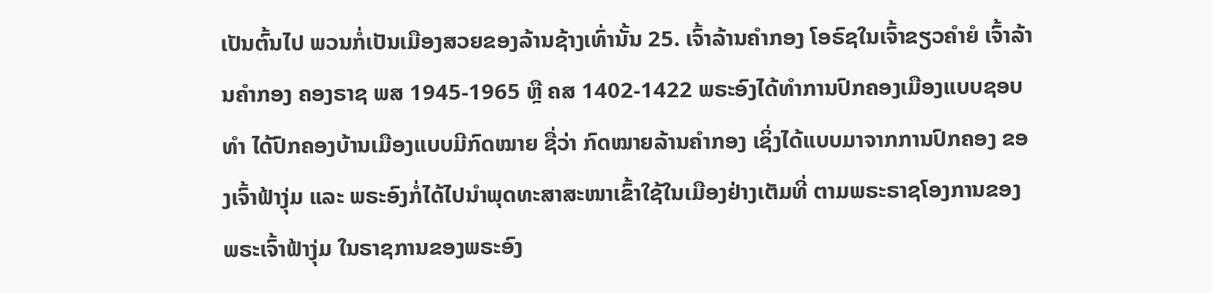ເປັນຕົ້ນໄປ ພວນກໍ່ເປັນເມືອງສວຍຂອງລ້ານຊ້າງເທົ່ານັ້ນ 25. ເຈົ້າລ້ານຄຳກອງ ໂອຣົຊໃນເຈົ້າຂຽວຄຳຍໍ ເຈົ້າລ້ານຄຳກອງ ຄອງຣາຊ ພສ 1945-1965 ຫຼື ຄສ 1402-1422 ພຣະອົງໄດ້ທຳການປົກຄອງເມືອງແບບຊອບທຳ ໄດ້ປົກຄອງບ້ານເມືອງແບບມີກົດໝາຍ ຊື່ວ່າ ກົດໝາຍລ້ານຄຳກອງ ເຊິ່ງໄດ້ແບບມາຈາກການປົກຄອງ ຂອງເຈົ້າຟ້າງຸ່ມ ແລະ ພຣະອົງກໍ່ໄດ້ໄປນຳພຸດທະສາສະໜາເຂົ້າໃຊ້ໃນເມືອງຢ່າງເຕັມທີ່ ຕາມພຣະຣາຊໂອງການຂອງພຣະເຈົ້າຟ້າງຸ່ມ ໃນຣາຊການຂອງພຣະອົງ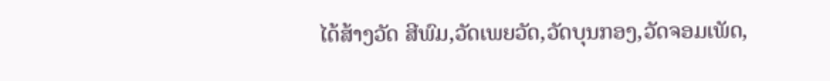ໄດ້ສ້າງວັດ ສີພົມ,ວັດເພຍວັດ,ວັດບຸນກອງ,ວັດຈອມເພັດ,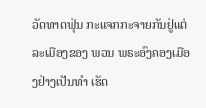ວັດທາດຟຸ່ນ ກະແຈກກະຈາຍກັນຢູ່ແຕ່ລະເມືອງຂອງ ພວນ ພຣະອົງຄອງເມືອງຢ່າງເປັນທຳ ເຮັດ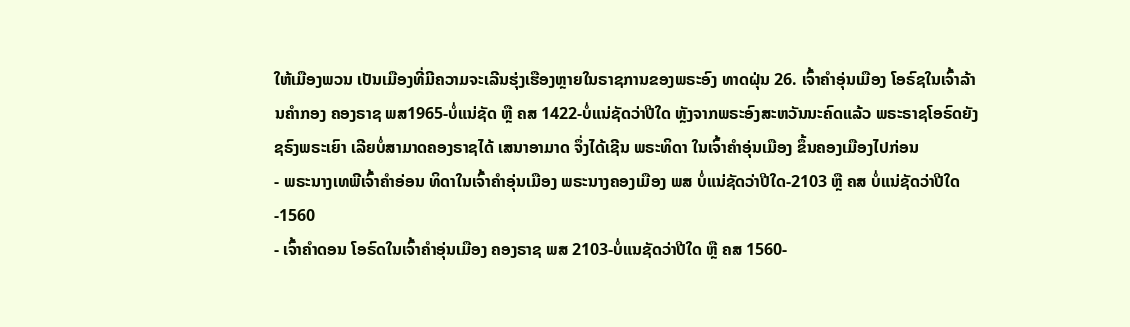ໃຫ້ເມືອງພວນ ເປັນເມືອງທີ່ມີຄວາມຈະເລີນຮຸ່ງເຮືອງຫຼາຍໃນຣາຊການຂອງພຣະອົງ ທາດຝຸ່ນ 26. ເຈົ້າຄຳອຸ່ນເມືອງ ໂອຣົຊໃນເຈົ້າລ້ານຄຳກອງ ຄອງຣາຊ ພສ1965-ບໍ່ແນ່ຊັດ ຫຼື ຄສ 1422-ບໍ່ແນ່ຊັດວ່າປີໃດ ຫຼັງຈາກພຣະອົງສະຫວັນນະຄົດແລ້ວ ພຣະຣາຊໂອຣົດຍັງຊຣົງພຣະເຍົາ ເລີຍບໍ່ສາມາດຄອງຣາຊໄດ້ ເສນາອາມາດ ຈຶ່ງໄດ້ເຊີນ ພຣະທິດາ ໃນເຈົ້າຄຳອຸ່ນເມືອງ ຂຶ້ນຄອງເມືອງໄປກ່ອນ
- ພຣະນາງເທພີເຈົ້າຄຳອ່ອນ ທິດາໃນເຈົ້າຄຳອຸ່ນເມືອງ ພຣະນາງຄອງເມືອງ ພສ ບໍ່ແນ່ຊັດວ່າປີໃດ-2103 ຫຼື ຄສ ບໍ່ແນ່ຊັດວ່າປີໃດ-1560
- ເຈົ້າຄຳດອນ ໂອຣົດໃນເຈົ້າຄຳອຸ່ນເມືອງ ຄອງຣາຊ ພສ 2103-ບໍ່ແນຊັດວ່າປີໃດ ຫຼື ຄສ 1560-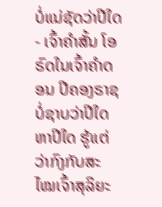ບໍ່ແນ່ຊັດວ່າປີໃດ
- ເຈົ້າຄຳສັ້ນ ໂອຣົດໃນເຈົ້າຄຳດອນ ປີຄອງຣາຊບໍ່ຊາບວ່າປີໃດຫາປີໃດ ຮູ້ແຕ່ວ່າກົງກັບສະໄໝເຈົ້າສຸລິຍະ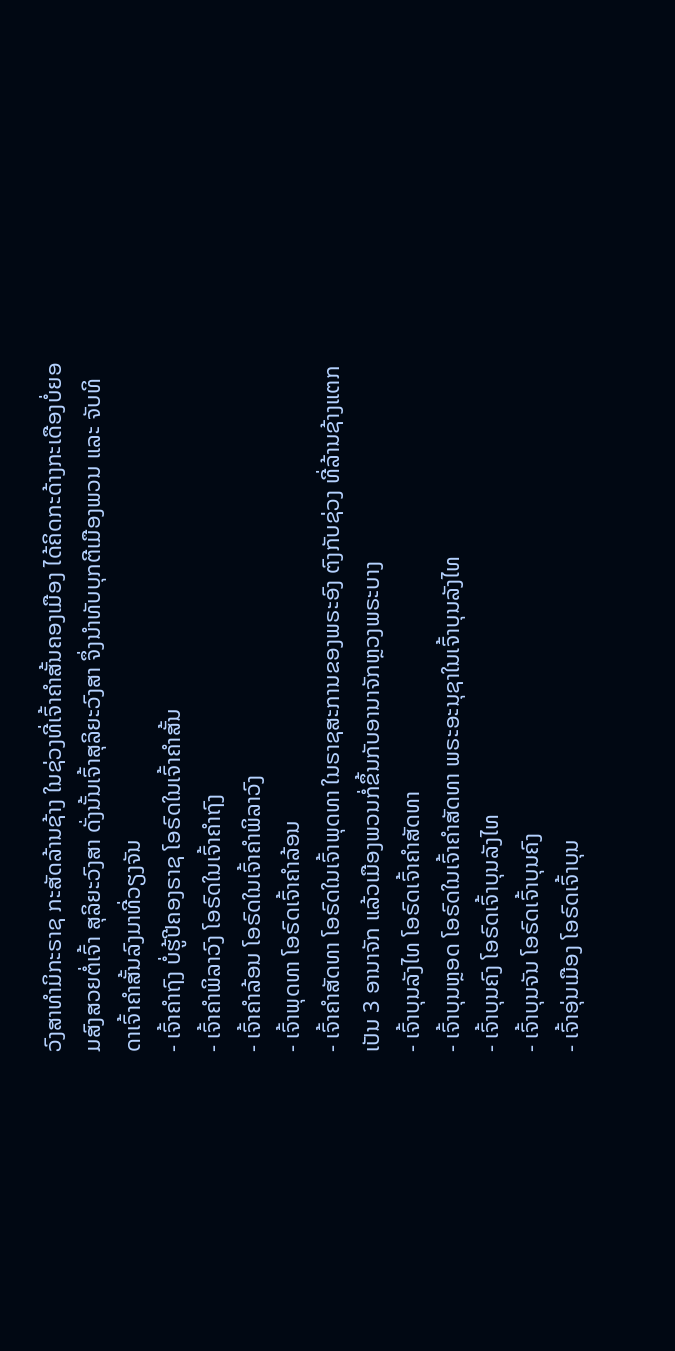ວົງສາທຳມິກະຣາຊ ກະສັດລ້ານຊ້າງ ໃນຊ່ວງທີ່ເຈົ້າຄຳສັ້ນຄອງເມືອງ ໄດ້ຄິດກະດ້າງກະເດືອງບໍ່ຍອມສົງສວຍຕໍ່ເຈົ້າ ສຸລິຍະວົງສາ ດັ່ງນັ້ນເຈົ້າສຸລິຍະວົງສາ ຈຶ່ງນຳທັບບຸກຕີເມືອງພວນ ແລະ ຈັບທິດາເຈົ້າຄຳສັ້ນລົງມາທີ່ວຽງຈັນ
- ເຈົ້າຄຳຖົງ ບໍ່ຮູ້ປີຄອງຣາຊ ໂອຣົດໃນເຈົ້າຄຳສັ້ນ
- ເຈົ້າຄຳພິລາວົງ ໂອຣົດໃນເຈົ້າຄຳຖົງ
- ເຈົ້າຄຳລ້ອນ ໂອຣົດໃນເຈົ້າຄຳພິລາວົງ
- ເຈົ້າພຸດທາ ໂອຣົດເຈົ້າຄຳລ້ອນ
- ເຈົ້າຄຳສັດທາ ໂອຣົດໃນເຈົ້າພຸດທາ ໃນຣາຊສະການຂອງພຣະອົງ ຕົງກັບຊ່ວງ ທີ່ລ້ານຊ້າງແຕກ ເປັນ 3 ອານາຈັກ ແລ້ວເມືອງພວນກໍ່ຂຶ້ນກັບອານາຈັກຫຼວງພຣະບາງ
- ເຈົ້າບຸນລັງໄທ ໂອຣົດເຈົ້າຄຳສັດທາ
- ເຈົ້າບຸນຫຼອດ ໂອຣົດໃນເຈົ້າຄຳສັດທາ ພຣະອະນຸຊາໃນເຈົ້າບຸນລັງໄທ
- ເຈົ້າບຸນຄົງ ໂອຣົດເຈົ້າບຸນລັງໄທ
- ເຈົ້າບຸນຈັນ ໂອຣົດເຈົ້າບຸນຄົງ
- ເຈົ້າອຸ່ນເມືອງ ໂອຣົດເຈົ້າບຸນ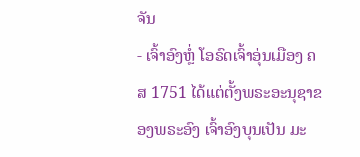ຈັນ
- ເຈົ້າອົງຫຼໍ່ ໂອຣົດເຈົ້າອຸ່ນເມືອງ ຄສ 1751 ໄດ້ແຕ່ຕັ້ງພຣະອະນຸຊາຂອງພຣະອົງ ເຈົ້າອົງບຸນເປັນ ມະ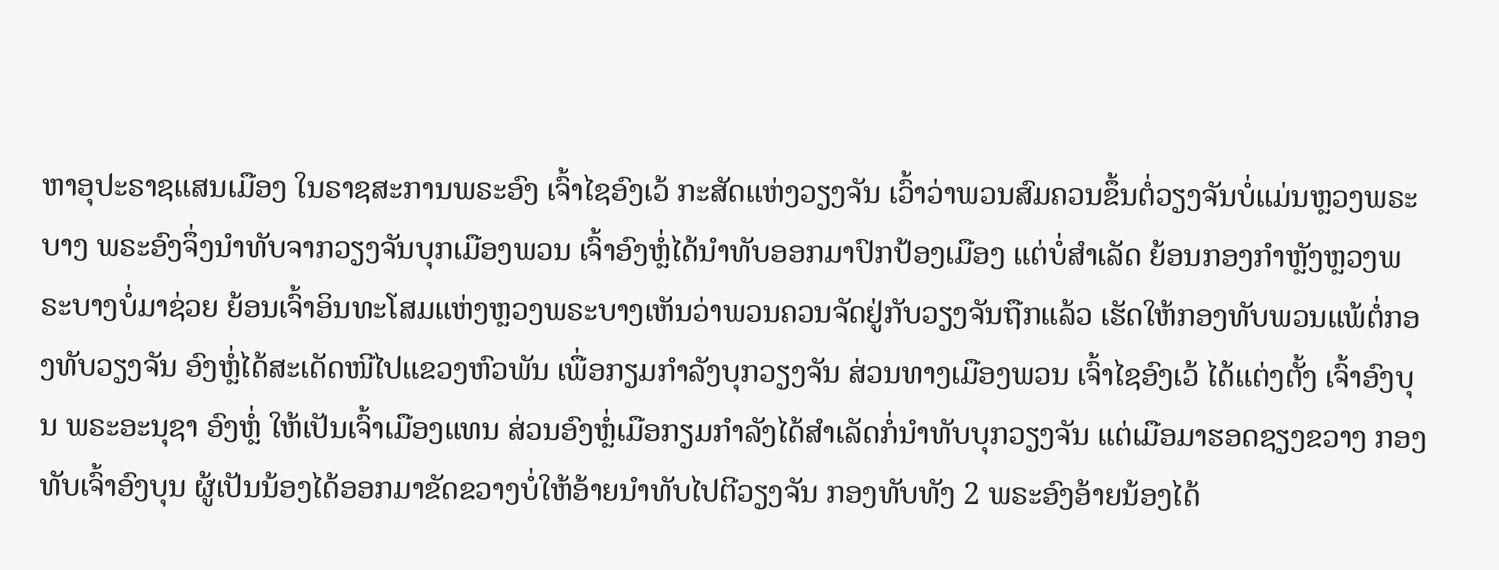ຫາອຸປະຣາຊແສນເມືອງ ໃນຣາຊສະການພຣະອົງ ເຈົ້າໄຊອົງເວ້ ກະສັດແຫ່ງວຽງຈັນ ເວົ້າວ່າພວນສົມຄວນຂຶ້ນຕໍ່ວຽງຈັນບໍ່ແມ່ນຫຼວງພຣະບາງ ພຣະອົງຈຶ່ງນຳທັບຈາກວຽງຈັນບຸກເມືອງພວນ ເຈົ້າອົງຫຼໍ່ໄດ້ນຳທັບອອກມາປົກປ້ອງເມືອງ ແຕ່ບໍ່ສຳເລັດ ຍ້ອນກອງກຳຫຼັງຫຼວງພຣະບາງບໍ່ມາຊ່ວຍ ຍ້ອນເຈົ້າອິນທະໂສມແຫ່ງຫຼວງພຣະບາງເຫັນວ່າພວນຄວນຈັດຢູ່ກັບວຽງຈັນຖືກແລ້ວ ເຮັດໃຫ້ກອງທັບພວນແພ້ຕໍ່ກອງທັບວຽງຈັນ ອົງຫຼໍ່ໄດ້ສະເດັດໜີໄປແຂວງຫົວພັນ ເພື່ອກຽມກຳລັງບຸກວຽງຈັນ ສ່ວນທາງເມືອງພວນ ເຈົ້າໄຊອົງເວ້ ໄດ້ແຕ່ງຕັ້ງ ເຈົ້າອົງບຸນ ພຣະອະນຸຊາ ອົງຫຼໍ່ ໃຫ້ເປັນເຈົ້າເມືອງແທນ ສ່ວນອົງຫຼໍ່ເມືອກຽມກຳລັງໄດ້ສຳເລັດກໍ່ນຳທັບບຸກວຽງຈັນ ແຕ່ເມືອມາຮອດຊຽງຂວາງ ກອງທັບເຈົ້າອົງບຸນ ຜູ້ເປັນນ້ອງໄດ້ອອກມາຂັດຂວາງບໍ່ໃຫ້ອ້າຍນຳທັບໄປຕີວຽງຈັນ ກອງທັບທັງ 2 ພຣະອົງອ້າຍນ້ອງໄດ້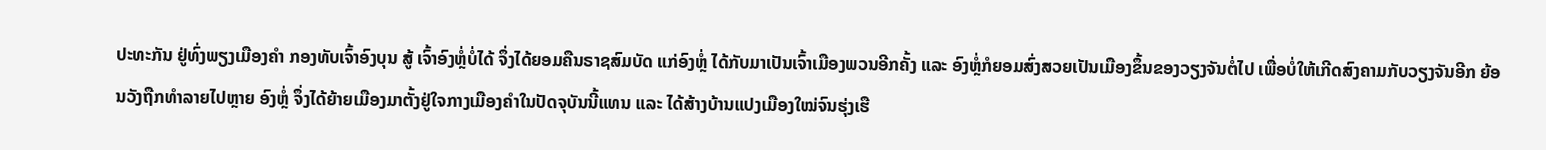ປະທະກັນ ຢູ່ທົ່ງພຽງເມືອງຄຳ ກອງທັບເຈົ້າອົງບຸນ ສູ້ ເຈົ້າອົງຫຼໍ່ບໍ່ໄດ້ ຈຶ່ງໄດ້ຍອມຄືນຣາຊສົມບັດ ແກ່ອົງຫຼໍ່ ໄດ້ກັບມາເປັນເຈົ້າເມືອງພວນອີກຄັ້ງ ແລະ ອົງຫຼໍ່ກໍຍອມສົ່ງສວຍເປັນເມືອງຂຶ້ນຂອງວຽງຈັນຕໍ່ໄປ ເພື່ອບໍ່ໃຫ້ເກີດສົງຄາມກັບວຽງຈັນອີກ ຍ້ອນວັງຖືກທຳລາຍໄປຫຼາຍ ອົງຫຼໍ່ ຈຶ່ງໄດ້ຍ້າຍເມືອງມາຕັ້ງຢູ່ໃຈກາງເມືອງຄຳໃນປັດຈຸບັນນີ້ແທນ ແລະ ໄດ້ສ້າງບ້ານແປງເມືອງໃໝ່ຈົນຮຸ່ງເຮື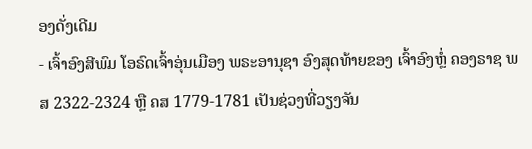ອງດັ່ງເດີມ
- ເຈົ້າອົງສີພົມ ໂອຣົດເຈົ້າອຸ່ນເມືອງ ພຣະອານຸຊາ ອົງສຸດທ້າຍຂອງ ເຈົ້າອົງຫຼໍ່ ຄອງຣາຊ ພສ 2322-2324 ຫຼື ຄສ 1779-1781 ເປັນຊ່ວງທີ່ວຽງຈັນ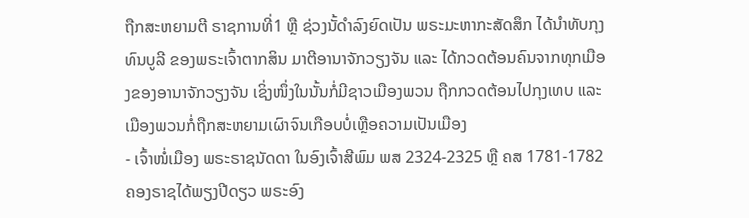ຖືກສະຫຍາມຕີ ຣາຊການທີ່1 ຫຼື ຊ່ວງນັ້ດຳລົງຍົດເປັນ ພຣະມະຫາກະສັດສຶກ ໄດ້ນຳທັບກຸງທົນບູລີ ຂອງພຣະເຈົ້າຕາກສິນ ມາຕີອານາຈັກວຽງຈັນ ແລະ ໄດ້ກວດຕ້ອນຄົນຈາກທຸກເມືອງຂອງອານາຈັກວຽງຈັນ ເຊິ່ງໜຶ່ງໃນນັ້ນກໍ່ມີຊາວເມືອງພວນ ຖືກກວດຕ້ອນໄປກຸງເທບ ແລະ ເມືອງພວນກໍ່ຖືກສະຫຍາມເຜົາຈົນເກືອບບໍ່ເຫຼືອຄວາມເປັນເມືອງ
- ເຈົ້າໜໍ່ເມືອງ ພຣະຣາຊນັດດາ ໃນອົງເຈົ້າສີພົມ ພສ 2324-2325 ຫຼື ຄສ 1781-1782 ຄອງຣາຊໄດ້ພຽງປີດຽວ ພຣະອົງ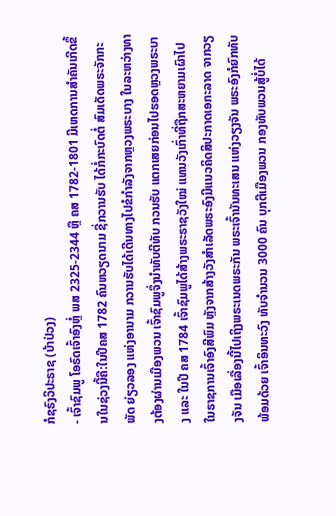ກໍຊຣົງວິປະຣາຊ (ບ້າປ່ວງ)
- ເຈົ້າຊົມພູ ໂອຣົດເຈົ້າອົງຫຼໍ່ ພສ 2325-2344 ຫຼື ຄສ 1782-1801 ມີເຫດການສຳຄັນເກີດຂຶ້ນໃນຊ່ວງນີ້ຄື:ໃນປີຄສ 1782 ຄົນຫວຽດນາມ ຊື່ກວານຮັບ ໄດ້ກໍ່ກະບົດຕໍ່ ສົມເດັດພຣະຈັກກະພັດ ຍ່ຽວລອງ ແຫ່ງອານາມ ກວານຮັບໄດ້ເດີນທາງໄປຂໍກຳລັງຈາກຫຼວງພຣະບາງ ໃນລະຫວ່າງທາງຕ້ອງຜ່ານເມືອງພວນ ເຈົ້າຊົມພູຈຶ່ງນຳທັບຕີທັບ ກວນຮັບ ແຕກເສຍກ່ອນໄປຮອດຫຼວງພຣະບາງ ແລະ ໃນປີ ຄສ 1784 ເຈົ້າຊົມພູໄດ້ສ້າງພຣະຣາຊວັງໃໝ່ ແທນວັງເກົ່າທີ່ຖືກສະຫຍາມເຜົາໄປໃນຣາຊການເຈົ້າອົງສີພົມ ຫຼັງຈາກສ້າງວັງສຳເລັດພຣະອົງມີແນວຄິດສິປະກາດເອກະລາດ ຈາກວຽງຈັນ ເມືອເລື່ອງນີ້ໄປເຖິງພຣະເນດພຣະກັນ ພຣະເຈົ້ານັນທະເສນ ແຫ່ງວຽງຈັນ ພຣະອົງກໍຍົກທັບ ພ້ອມດ້ວຍ ເຈົ້າອິນທະວົງ ທັບຈຳນວນ 3000 ຄົນ ບຸກຕີເມືອງພວນ ກອງທັບພວນສູ້ບໍ່ໄດ້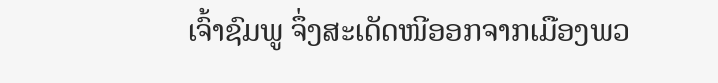ເຈົ້າຊົມພູ ຈຶ່ງສະເດັດໜີອອກຈາກເມືອງພວ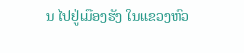ນ ໄປຢູ່ເມືອງຮັງ ໃນແຂວງຫົວ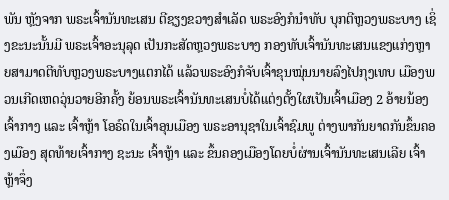ພັນ ຫຼັງຈາກ ພຣະເຈົ້ານັນທະເສນ ຕີຊຽງຂວາງສຳເລັດ ພຣະອົງກໍນຳທັບ ບຸກຕີຫຼວງພຣະບາງ ເຊິ່ງຂະນະນັ້ນມີ ພຣະເຈົ້າອະນຸລຸດ ເປັນກະສັດຫຼວງພຣະບາງ ກອງທັບເຈົ້ານັນທະເສນແຂງແກ່ງຫຼາຍສາມາດຕີທັບຫຼວງພຣະບາງແຕກໄດ້ ແລ້ວພຣະອົງກໍຈັບເຈົ້າຂຸນໝຸ່ນນາຍລົງໄປກຸງເທບ ເມືອງພວນເກີດເຫດວຸ່ນວາຍອີກຄັ້ງ ຍ້ອນພຣະເຈົ້ານັນທະເສນບໍ່ໄດ້ແຕ່ງຕັ້ງໃຜເປັນເຈົ້າເມືອງ 2 ອ້າຍນ້ອງ ເຈົ້າກາງ ແລະ ເຈົ້າຫຼ້າ ໂອຣົດໃນເຈົ້າອຸນເມືອງ ພຣະອານຸຊາໃນເຈົ້າຊົມພູ ຕ່າງພາກັນຍາດກັນຂຶ້ນຄອງເມືອງ ສຸດທ້າຍເຈົ້າກາງ ຊະນະ ເຈົ້າຫຼ້າ ແລະ ຂຶ້ນຄອງເມືອງໂດຍບໍ່ຜ່ານເຈົ້ານັນທະເສນເລີຍ ເຈົ້າຫຼ້າຈຶ່ງ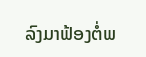ລົງມາຟ້ອງຕໍ່ພ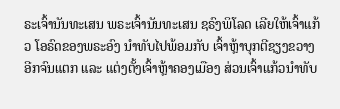ຣະເຈົ້ານັນທະເສນ ພຣະເຈົ້ານັນທະເສນ ຊຣົງພິໂລດ ເລີຍໃຫ້ເຈົ້າແກ້ວ ໂອຣົດຂອງພຣະອົງ ນຳທັບໄປພ້ອມກັບ ເຈົ້າຫຼ້າບຸກຕີຊຽງຂວາງອີກຈົນແຕກ ແລະ ແຕ່ງຕັ້ງເຈົ້າຫຼ້າຄອງເມືອງ ສ່ວນເຈົ້າແກ້ວນຳທັບ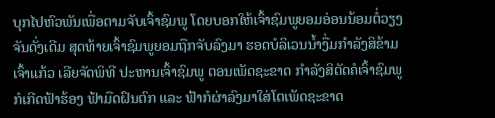ບຸກໄປຫົວພັນເພື່ອຕາມຈັບເຈົ້າຊົມພູ ໂດຍບອກໃຫ້ເຈົ້າຊົມພູຍອມອ່ອນນ້ອມຕໍ່ວຽງຈັນດັ່ງເດີມ ສຸດທ້າຍເຈົ້າຊົມພູຍອມຖືກຈັບລົງມາ ຮອດບໍລິເວນນ້ຳງື່ມກຳລັງສິຂ້າມ ເຈົ້າແກ້ວ ເລີຍຈັດພິທີ ປະຫານເຈົ້າຊົມພູ ຕອນເພັດຊະຂາດ ກຳລັງສິຕັດຄໍເຈົ້າຊົມພູ ກໍເກີດຟ້າຮ້ອງ ຟ້າມືດຝົນຕົກ ແລະ ຟ້າກໍຜ່າລົງມາໃສ່ໂຕເພັດຊະຂາດ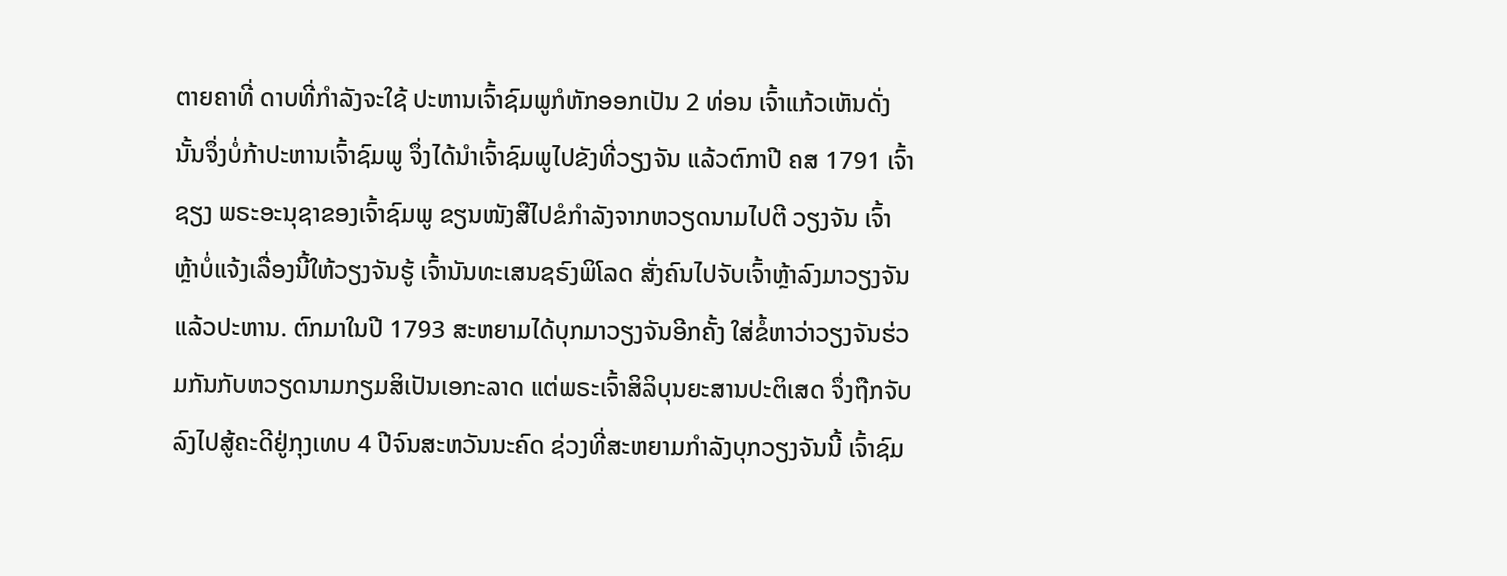ຕາຍຄາທີ່ ດາບທີ່ກຳລັງຈະໃຊ້ ປະຫານເຈົ້າຊົມພູກໍຫັກອອກເປັນ 2 ທ່ອນ ເຈົ້າແກ້ວເຫັນດັ່ງນັ້ນຈຶ່ງບໍ່ກ້າປະຫານເຈົ້າຊົມພູ ຈຶ່ງໄດ້ນຳເຈົ້າຊົມພູໄປຂັງທີ່ວຽງຈັນ ແລ້ວຕົກາປີ ຄສ 1791 ເຈົ້າຊຽງ ພຣະອະນຸຊາຂອງເຈົ້າຊົມພູ ຂຽນໜັງສືໄປຂໍກຳລັງຈາກຫວຽດນາມໄປຕີ ວຽງຈັນ ເຈົ້າຫຼ້າບໍ່ແຈ້ງເລື່ອງນີ້ໃຫ້ວຽງຈັນຮູ້ ເຈົ້ານັນທະເສນຊຣົງພິໂລດ ສັ່ງຄົນໄປຈັບເຈົ້າຫຼ້າລົງມາວຽງຈັນແລ້ວປະຫານ. ຕົກມາໃນປີ 1793 ສະຫຍາມໄດ້ບຸກມາວຽງຈັນອີກຄັ້ງ ໃສ່ຂໍ້ຫາວ່າວຽງຈັນຮ່ວມກັນກັບຫວຽດນາມກຽມສິເປັນເອກະລາດ ແຕ່ພຣະເຈົ້າສິລິບຸນຍະສານປະຕິເສດ ຈຶ່ງຖືກຈັບລົງໄປສູ້ຄະດີຢູ່ກຸງເທບ 4 ປີຈົນສະຫວັນນະຄົດ ຊ່ວງທີ່ສະຫຍາມກຳລັງບຸກວຽງຈັນນີ້ ເຈົ້າຊົມ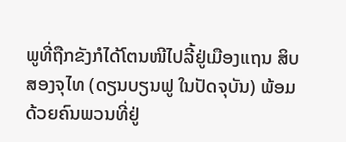ພູທີ່ຖືກຂັງກໍໄດ້ໂຕນໜີໄປລີ້ຢູ່ເມືອງແຖນ ສິບສອງຈຸໄທ (ດຽນບຽນຟູ ໃນປັດຈຸບັນ) ພ້ອມດ້ວຍຄົນພວນທີ່ຢູ່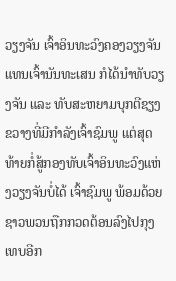ວຽງຈັນ ເຈົ້າອິນທະວົງຄອງວຽງຈັນແທນເຈົ້ານັນທະເສນ ກໍໄດ້ນຳທັບວຽງຈັນ ແລະ ທັບສະຫຍາມບຸກຕີຊຽງຂວາງທີ່ມີກຳລັງເຈົ້າຊົມພູ ແຕ່ສຸດທ້າຍກໍ່ສູ້ກອງທັບເຈົ້າອິນທະວົງແຫ່ງວຽງຈັນບໍ່ໄດ້ ເຈົ້າຊົມພູ ພ້ອມດ້ວຍຊາວພວນຖືກກວດຕ້ອນລົງໄປກຸງເທບອີກ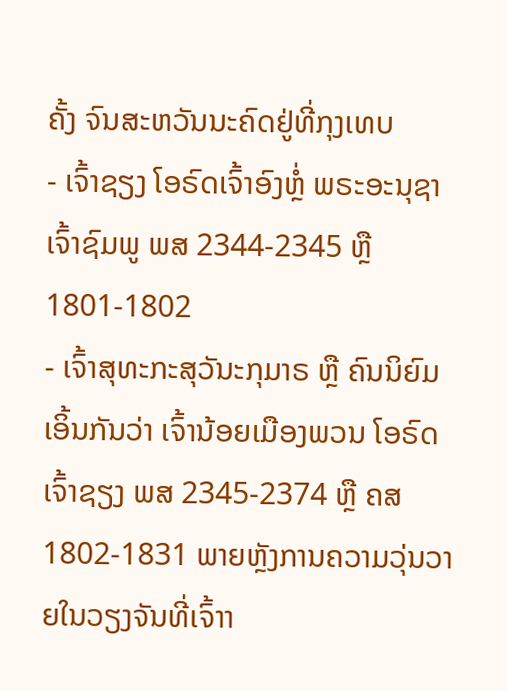ຄັ້ງ ຈົນສະຫວັນນະຄົດຢູ່ທີ່ກຸງເທບ
- ເຈົ້າຊຽງ ໂອຣົດເຈົ້າອົງຫຼໍ່ ພຣະອະນຸຊາເຈົ້າຊົມພູ ພສ 2344-2345 ຫຼື 1801-1802
- ເຈົ້າສຸທະກະສຸວັນະກຸມາຣ ຫຼື ຄົນນິຍົມເອິ້ນກັນວ່າ ເຈົ້ານ້ອຍເມືອງພວນ ໂອຣົດເຈົ້າຊຽງ ພສ 2345-2374 ຫຼື ຄສ 1802-1831 ພາຍຫຼັງການຄວາມວຸ່ນວາຍໃນວຽງຈັນທີ່ເຈົ້າາ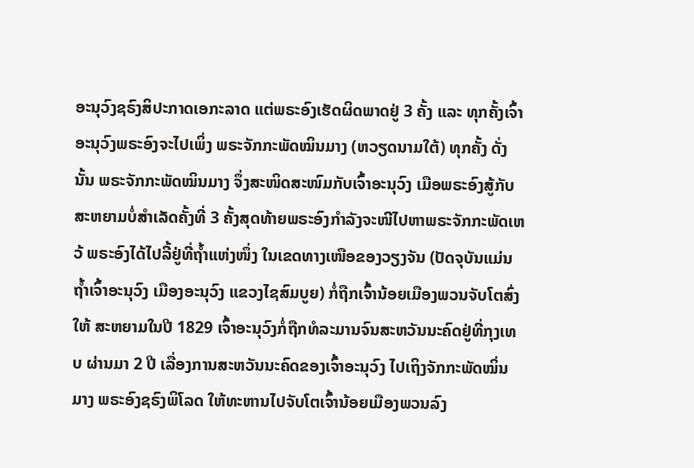ອະນຸວົງຊຣົງສິປະກາດເອກະລາດ ແຕ່ພຣະອົງເຮັດຜິດພາດຢູ່ 3 ຄັ້ງ ແລະ ທຸກຄັ້ງເຈົ້າອະນຸວົງພຣະອົງຈະໄປເພິ່ງ ພຣະຈັກກະພັດໝິນມາງ (ຫວຽດນາມໃຕ້) ທຸກຄັ້ງ ດັ່ງນັ້ນ ພຣະຈັກກະພັດໝິນມາງ ຈຶ່ງສະໜິດສະໜົມກັບເຈົ້າອະນຸວົງ ເມືອພຣະອົງສູ້ກັບສະຫຍາມບໍ່ສຳເລັດຄັ້ງທີ່ 3 ຄັ້ງສຸດທ້າຍພຣະອົງກຳລັງຈະໜີໄປຫາພຣະຈັກກະພັດເຫວ້ ພຣະອົງໄດ້ໄປລີ້ຢູ່ທີ່ຖ້ຳແຫ່ງໜຶ່ງ ໃນເຂດທາງເໜືອຂອງວຽງຈັນ (ປັດຈຸບັນແມ່ນຖ້ຳເຈົ້າອະນຸວົງ ເມືອງອະນຸວົງ ແຂວງໄຊສົມບູຍ) ກໍ່ຖືກເຈົ້ານ້ອຍເມືອງພວນຈັບໂຕສົ່ງໃຫ້ ສະຫຍາມໃນປີ 1829 ເຈົ້າອະນຸວົງກໍ່ຖືກທໍລະມານຈົນສະຫວັນນະຄົດຢູ່ທີ່ກຸງເທບ ຜ່ານມາ 2 ປີ ເລື່ອງການສະຫວັນນະຄົດຂອງເຈົ້າອະນຸວົງ ໄປເຖິງຈັກກະພັດໝິ່ນມາງ ພຣະອົງຊຣົງພິໂລດ ໃຫ້ທະຫານໄປຈັບໂຕເຈົ້ານ້ອຍເມືອງພວນລົງ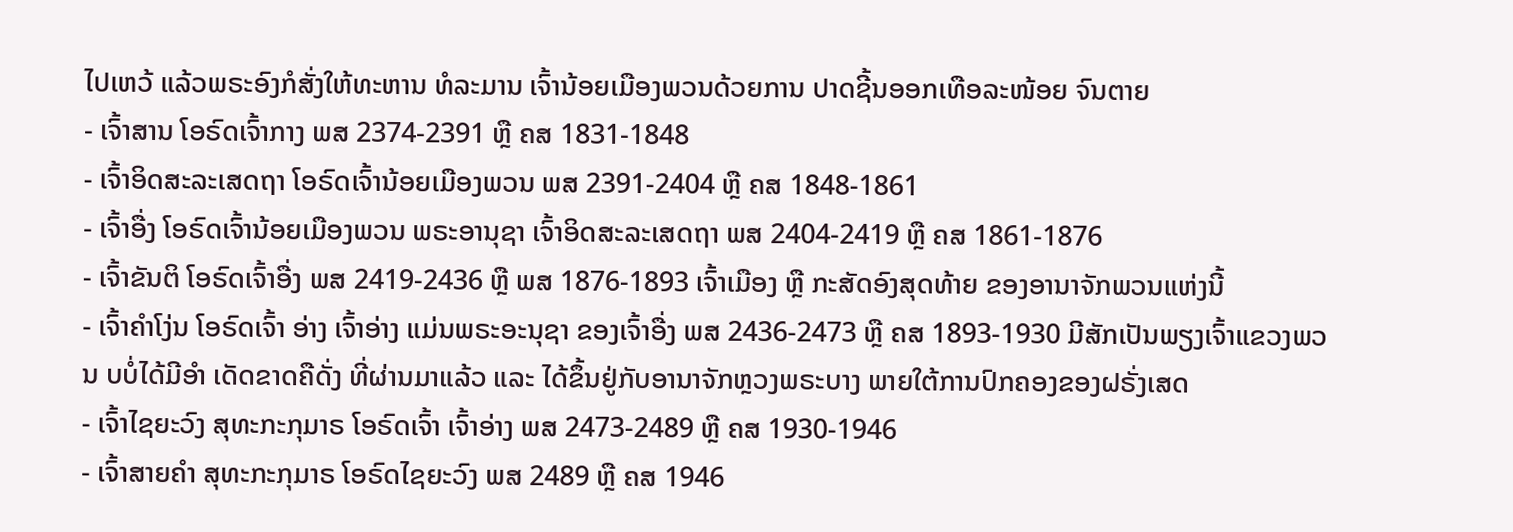ໄປເຫວ້ ແລ້ວພຣະອົງກໍສັ່ງໃຫ້ທະຫານ ທໍລະມານ ເຈົ້ານ້ອຍເມືອງພວນດ້ວຍການ ປາດຊີ້ນອອກເທືອລະໜ້ອຍ ຈົນຕາຍ
- ເຈົ້າສານ ໂອຣົດເຈົ້າກາງ ພສ 2374-2391 ຫຼື ຄສ 1831-1848
- ເຈົ້າອິດສະລະເສດຖາ ໂອຣົດເຈົ້ານ້ອຍເມືອງພວນ ພສ 2391-2404 ຫຼື ຄສ 1848-1861
- ເຈົ້າອື່ງ ໂອຣົດເຈົ້ານ້ອຍເມືອງພວນ ພຣະອານຸຊາ ເຈົ້າອິດສະລະເສດຖາ ພສ 2404-2419 ຫຼື ຄສ 1861-1876
- ເຈົ້າຂັນຕິ ໂອຣົດເຈົ້າອື່ງ ພສ 2419-2436 ຫຼື ພສ 1876-1893 ເຈົ້າເມືອງ ຫຼື ກະສັດອົງສຸດທ້າຍ ຂອງອານາຈັກພວນແຫ່ງນີ້
- ເຈົ້າຄຳໂງ່ນ ໂອຣົດເຈົ້າ ອ່າງ ເຈົ້າອ່າງ ແມ່ນພຣະອະນຸຊາ ຂອງເຈົ້າອື່ງ ພສ 2436-2473 ຫຼື ຄສ 1893-1930 ມີສັກເປັນພຽງເຈົ້າແຂວງພວນ ບບໍ່ໄດ້ມີອຳ ເດັດຂາດຄືດັ່ງ ທີ່ຜ່ານມາແລ້ວ ແລະ ໄດ້ຂຶ້ນຢູ່ກັບອານາຈັກຫຼວງພຣະບາງ ພາຍໃຕ້ການປົກຄອງຂອງຝຣັ່ງເສດ
- ເຈົ້າໄຊຍະວົງ ສຸທະກະກຸມາຣ ໂອຣົດເຈົ້າ ເຈົ້າອ່າງ ພສ 2473-2489 ຫຼື ຄສ 1930-1946
- ເຈົ້າສາຍຄຳ ສຸທະກະກຸມາຣ ໂອຣົດໄຊຍະວົງ ພສ 2489 ຫຼື ຄສ 1946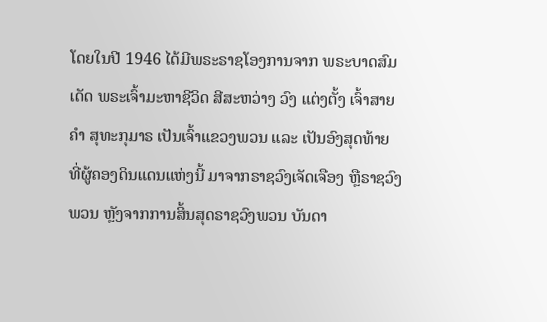ໂດຍໃນປີ 1946 ໄດ້ມີພຣະຣາຊໂອງການຈາກ ພຣະບາດສົມເດັດ ພຣະເຈົ້າມະຫາຊີວິດ ສີສະຫວ່າງ ວົງ ແຕ່ງຕັ້ງ ເຈົ້າສາຍຄຳ ສຸທະກຸມາຣ ເປັນເຈົ້າແຂວງພວນ ແລະ ເປັນອົງສຸດທ້າຍ ທີ່ຜູ້ຄອງດິນແດນແຫ່ງນີ້ ມາຈາກຣາຊວົງເຈັດເຈືອງ ຫຼືຣາຊວົງພວນ ຫຼັງຈາກການສິ້ນສຸດຣາຊວົງພວນ ບັນດາ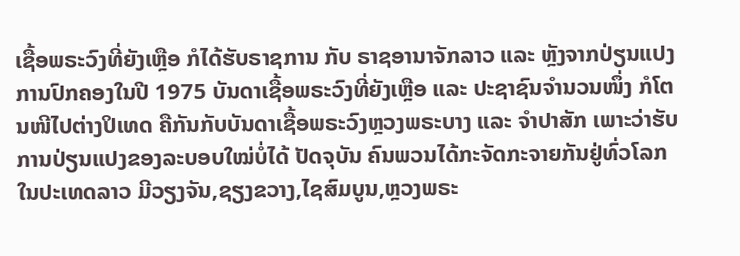ເຊື້ອພຣະວົງທີ່ຍັງເຫຼືອ ກໍໄດ້ຮັບຣາຊການ ກັບ ຣາຊອານາຈັກລາວ ແລະ ຫຼັງຈາກປ່ຽນແປງການປົກຄອງໃນປີ 1975 ບັນດາເຊື້ອພຣະວົງທີ່ຍັງເຫຼືອ ແລະ ປະຊາຊົນຈຳນວນໜຶ່ງ ກໍໂຕນໜີໄປຕ່າງປິເທດ ຄືກັນກັບບັນດາເຊື້ອພຣະວົງຫຼວງພຣະບາງ ແລະ ຈຳປາສັກ ເພາະວ່າຮັບການປ່ຽນແປງຂອງລະບອບໃໝ່ບໍ່ໄດ້ ປັດຈຸບັນ ຄົນພວນໄດ້ກະຈັດກະຈາຍກັນຢູ່ທົ່ວໂລກ ໃນປະເທດລາວ ມີວຽງຈັນ,ຊຽງຂວາງ,ໄຊສົມບູນ,ຫຼວງພຣະ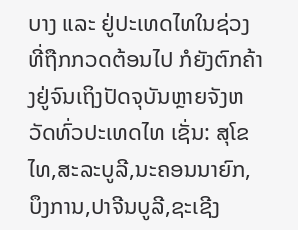ບາງ ແລະ ຢູ່ປະເທດໄທໃນຊ່ວງທີ່ຖືກກວດຕ້ອນໄປ ກໍຍັງຕົກຄ້າງຢູ່ຈົນເຖິງປັດຈຸບັນຫຼາຍຈັງຫວັດທົ່ວປະເທດໄທ ເຊັ່ນ: ສຸໂຂໄທ,ສະລະບູລີ,ນະຄອນນາຍົກ,ບຶງການ,ປາຈີນບູລີ,ຊະເຊີງ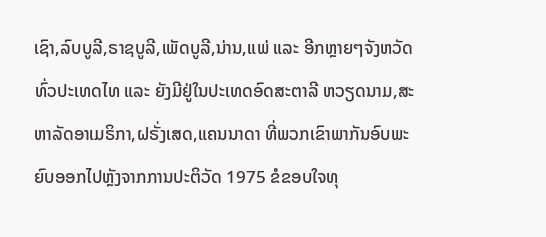ເຊົາ,ລົບບູລີ,ຣາຊບູລີ,ເພັດບູລີ,ນ່ານ,ແພ່ ແລະ ອີກຫຼາຍໆຈັງຫວັດ ທົ່ວປະເທດໄທ ແລະ ຍັງມີຢູ່ໃນປະເທດອົດສະຕາລີ ຫວຽດນາມ,ສະຫາລັດອາເມຣິກາ,ຝຣັ່ງເສດ,ແຄນນາດາ ທີ່ພວກເຂົາພາກັນອົບພະຍົບອອກໄປຫຼັງຈາກການປະຕິວັດ 1975 ຂໍຂອບໃຈທຸ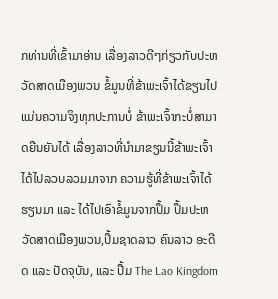ກທ່ານທີ່ເຂົ້າມາອ່ານ ເລື່ອງລາວດີໆກ່ຽວກັບປະຫວັດສາດເມືອງພວນ ຂໍ້ມູນທີ່ຂ້າພະເຈົ້າໄດ້ຂຽນໄປແມ່ນຄວາມຈິງທຸກປະການບໍ່ ຂ້າພະເຈົ້າກະບໍ່ສາມາດຍືນຍັນໄດ້ ເລື່ອງລາວທີ່ນຳມາຂຽນນີ້ຂ້າພະເຈົ້າ ໄດ້ໄປລວບລວມມາຈາກ ຄວາມຮູ້ທີ່ຂ້າພະເຈົ້າໄດ້ຮຽນມາ ແລະ ໄດ້ໄປເອົາຂໍ້ມູນຈາກປຶ້ມ ປຶ້ມປະຫວັດສາດເມືອງພວນ,ປຶ້ມຊາດລາວ ຄົນລາວ ອະດີດ ແລະ ປັດຈຸບັນ, ແລະ ປື້ມ The Lao Kingdom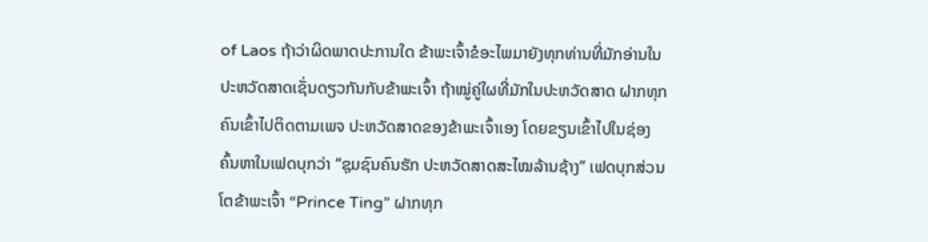of Laos ຖ້າວ່າຜິດພາດປະການໃດ ຂ້າພະເຈົ້າຂໍອະໄພມາຍັງທຸກທ່ານທີ່ມັກອ່ານໃນປະຫວັດສາດເຊັ່ນດຽວກັນກັບຂ້າພະເຈົ້າ ຖ້າໝູ່ຄູ່ໃຜທີ່ມັກໃນປະຫວັດສາດ ຝາກທຸກຄົນເຂົ້າໄປຕິດຕາມເພຈ ປະຫວັດສາດຂອງຂ້າພະເຈົ້າເອງ ໂດຍຂຽນເຂົ້າໄປໃນຊ່ອງຄົ້ນຫາໃນເຟດບຸກວ່າ “ຊຸມຊົນຄົນຮັກ ປະຫວັດສາດສະໄໝລ້ານຊ້າງ” ເຟດບຸກສ່ວນໂຕຂ້າພະເຈົ້າ “Prince Ting” ຝາກທຸກ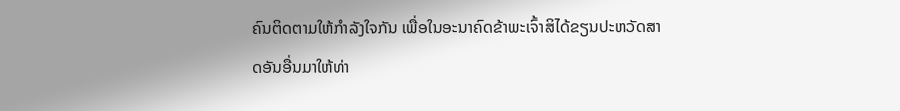ຄົນຕິດຕາມໃຫ້ກຳລັງໃຈກັນ ເພື່ອໃນອະນາຄົດຂ້າພະເຈົ້າສິໄດ້ຂຽນປະຫວັດສາດອັນອື່ນມາໃຫ້ທ່າ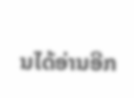ນໄດ້ອ່ານອີກ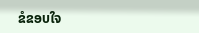ຂໍຂອບໃຈ